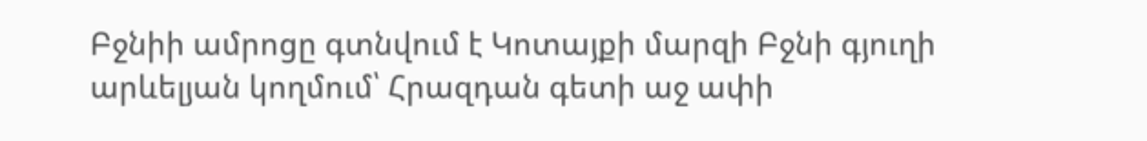Բջնիի ամրոցը գտնվում է Կոտայքի մարզի Բջնի գյուղի արևելյան կողմում՝ Հրազդան գետի աջ ափի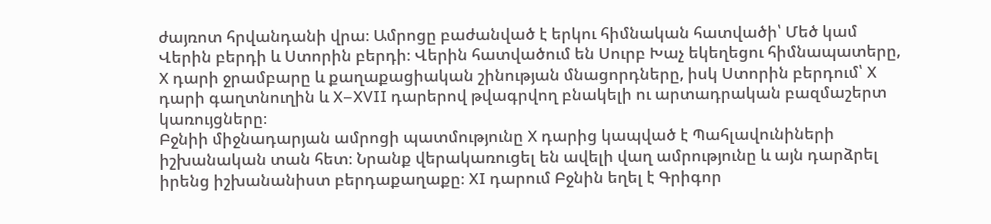ժայռոտ հրվանդանի վրա։ Ամրոցը բաժանված է երկու հիմնական հատվածի՝ Մեծ կամ Վերին բերդի և Ստորին բերդի։ Վերին հատվածում են Սուրբ Խաչ եկեղեցու հիմնապատերը, X դարի ջրամբարը և քաղաքացիական շինության մնացորդները, իսկ Ստորին բերդում՝ X դարի գաղտնուղին և X–XVII դարերով թվագրվող բնակելի ու արտադրական բազմաշերտ կառույցները։
Բջնիի միջնադարյան ամրոցի պատմությունը X դարից կապված է Պահլավունիների իշխանական տան հետ։ Նրանք վերակառուցել են ավելի վաղ ամրությունը և այն դարձրել իրենց իշխանանիստ բերդաքաղաքը։ XI դարում Բջնին եղել է Գրիգոր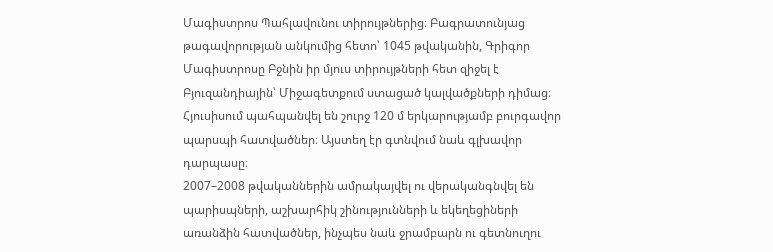Մագիստրոս Պահլավունու տիրույթներից։ Բագրատունյաց թագավորության անկումից հետո՝ 1045 թվականին, Գրիգոր Մագիստրոսը Բջնին իր մյուս տիրույթների հետ զիջել է Բյուզանդիային՝ Միջագետքում ստացած կալվածքների դիմաց։
Հյուսիսում պահպանվել են շուրջ 120 մ երկարությամբ բուրգավոր պարսպի հատվածներ։ Այստեղ էր գտնվում նաև գլխավոր դարպասը։
2007–2008 թվականներին ամրակայվել ու վերականգնվել են պարիսպների, աշխարհիկ շինությունների և եկեղեցիների առանձին հատվածներ, ինչպես նաև ջրամբարն ու գետնուղու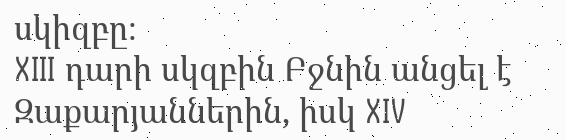սկիզբը։
XIII դարի սկզբին Բջնին անցել է Զաքարյաններին, իսկ XIV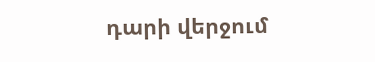դարի վերջում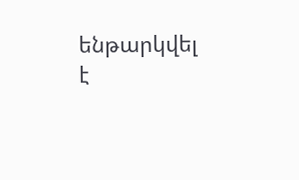ենթարկվել է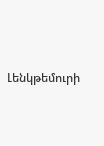Լենկթեմուրի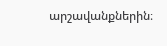արշավանքներին։